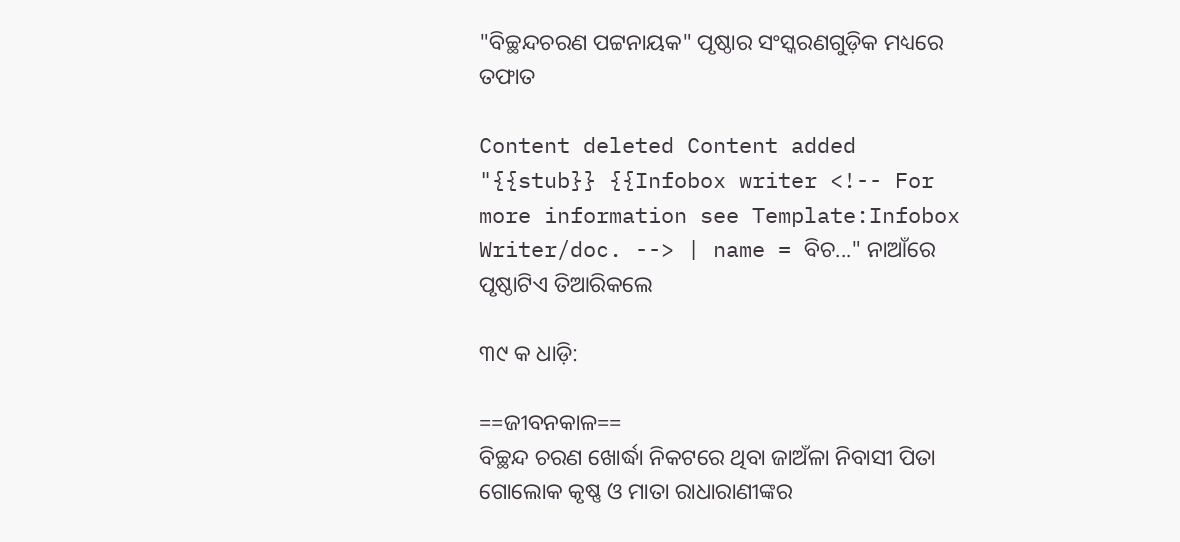"ବିଚ୍ଛନ୍ଦଚରଣ ପଟ୍ଟନାୟକ" ପୃଷ୍ଠାର ସଂସ୍କରଣ‌ଗୁଡ଼ିକ ମଧ୍ୟରେ ତଫାତ

Content deleted Content added
"{{stub}} {{Infobox writer <!-- For more information see Template:Infobox Writer/doc. --> | name = ବିଚ..." ନାଆଁରେ ପୃଷ୍ଠାଟିଏ ତିଆରିକଲେ

୩୯ କ ଧାଡ଼ି:

==ଜୀବନକାଳ==
ବିଚ୍ଛନ୍ଦ ଚରଣ ଖୋର୍ଦ୍ଧା ନିକଟରେ ଥିବା ଜାଅଁଳା ନିବାସୀ ପିତା ଗୋଲୋକ କୃଷ୍ଣ ଓ ମାତା ରାଧାରାଣୀଙ୍କର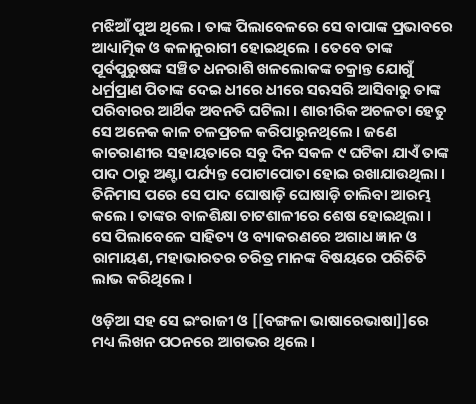ମଝିଆଁ ପୁଅ ଥିଲେ । ତାଙ୍କ ପିଲାବେଳରେ ସେ ବାପାଙ୍କ ପ୍ରଭାବରେ ଆଧ୍ୟାତ୍ମିକ ଓ କଳାନୁରାଗୀ ହୋଇଥିଲେ । ତେବେ ତାଙ୍କ ପୂର୍ବପୁରୁଷଙ୍କ ସଞ୍ଚିତ ଧନରାଶି ଖଳଲୋକଙ୍କ ଚକ୍ରାନ୍ତ ଯୋଗୁଁ ଧର୍ମ୍ରପ୍ରାଣ ପିତାଙ୍କ ଦେଇ ଧୀରେ ଧୀରେ ସଋସରି ଆସିବାରୁ ତାଙ୍କ ପରିବାରର ଆର୍ଥିକ ଅବନତି ଘଟିଲା । ଶାରୀରିକ ଅଚଳତା ହେତୁ ସେ ଅନେକ କାଳ ଚଳପ୍ରଚଳ କରିପାରୁନଥିଲେ । ଜଣେ କାଚରାଣୀର ସହାୟତାରେ ସବୁ ଦିନ ସକଳ ୯ ଘଟିକା ଯାଏଁ ତାଙ୍କ ପାଦ ଠାରୁ ଅଣ୍ଟା ପର୍ଯ୍ୟନ୍ତ ପୋଟାପୋତା ହୋଇ ରଖାଯାଉଥିଲା । ତିନିମାସ ପରେ ସେ ପାଦ ଘୋଷାଡ଼ି ଘୋଷାଡ଼ି ଚାଲିବା ଆରମ୍ଭ କଲେ । ତାଙ୍କର ବାଳଶିକ୍ଷା ଚାଟଶାଳୀରେ ଶେଷ ହୋଇଥିଲା । ସେ ପିଲାବେଳେ ସାହିତ୍ୟ ଓ ବ୍ୟାକରଣରେ ଅଗାଧ ଜ୍ଞାନ ଓ ରାମାୟଣ, ମହାଭାରତର ଚରିତ୍ର ମାନଙ୍କ ବିଷୟରେ ପରିଚିତି ଲାଭ କରିଥିଲେ ।

ଓଡ଼ିଆ ସହ ସେ ଇଂରାଜୀ ଓ [[ବଙ୍ଗଳା ଭାଷାରେଭାଷା]]ରେ ମଧ୍ୟ ଲିଖନ ପଠନରେ ଆଗଭର ଥିଲେ ।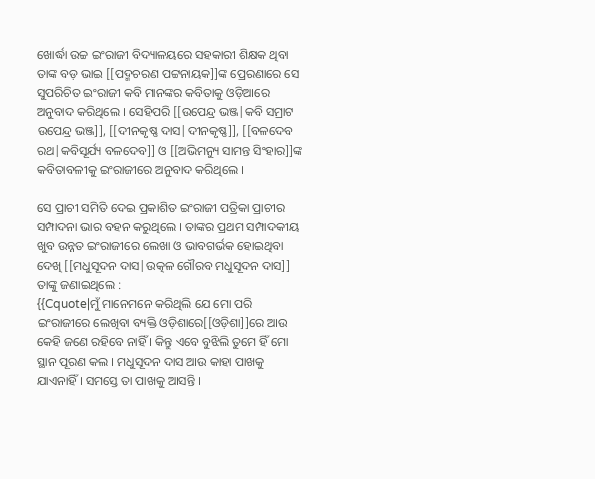ଖୋର୍ଦ୍ଧା ଉଚ୍ଚ ଇଂରାଜୀ ବିଦ୍ୟାଳୟରେ ସହକାରୀ ଶିକ୍ଷକ ଥିବା ତାଙ୍କ ବଡ଼ ଭାଇ [[ପଦ୍ମଚରଣ ପଟ୍ଟନାୟକ]]ଙ୍କ ପ୍ରେରଣାରେ ସେ ସୁପରିଚିତ ଇଂରାଜୀ କବି ମାନଙ୍କର କବିତାକୁ ଓଡ଼ିଆରେ ଅନୁବାଦ କରିଥିଲେ । ସେହିପରି [[ଉପେନ୍ଦ୍ର ଭଞ୍ଜ|କବି ସମ୍ରାଟ ଉପେନ୍ଦ୍ର ଭଞ୍ଜ]], [[ଦୀନକୃଷ୍ଣ ଦାସ|ଦୀନକୃଷ୍ଣ]], [[ବଳଦେବ ରଥ|କବିସୂର୍ଯ୍ୟ ବଳଦେବ]] ଓ [[ଅଭିମନ୍ୟୁ ସାମନ୍ତ ସିଂହାର]]ଙ୍କ କବିତାବଳୀକୁ ଇଂରାଜୀରେ ଅନୁବାଦ କରିଥିଲେ ।

ସେ ପ୍ରାଚୀ ସମିତି ଦେଇ ପ୍ରକାଶିତ ଇଂରାଜୀ ପତ୍ରିକା ପ୍ରାଚୀର ସମ୍ପାଦନା ଭାର ବହନ କରୁଥିଲେ । ତାଙ୍କର ପ୍ରଥମ ସମ୍ପାଦକୀୟ ଖୁବ ଉନ୍ନତ ଇଂରାଜୀରେ ଲେଖା ଓ ଭାବଗର୍ଭକ ହୋଇଥିବା ଦେଖି [[ମଧୁସୂଦନ ଦାସ|ଉତ୍କଳ ଗୌରବ ମଧୁସୂଦନ ଦାସ]] ତାଙ୍କୁ ଜଣାଇଥିଲେ :
{{Cquote|ମୁଁ ମାନେମନେ କରିଥିଲି ଯେ ମୋ ପରି ଇଂରାଜୀରେ ଲେଖିବା ବ୍ୟକ୍ତି ଓଡ଼ିଶାରେ[[ଓଡ଼ିଶା]]ରେ ଆଉ କେହି ଜଣେ ରହିବେ ନାହିଁ । କିନ୍ତୁ ଏବେ ବୁଝିଲି ତୁମେ ହିଁ ମୋ ସ୍ଥାନ ପୂରଣ କଲ । ମଧୁସୂଦନ ଦାସ ଆଉ କାହା ପାଖକୁ ଯାଏନାହିଁ । ସମସ୍ତେ ତା ପାଖକୁ ଆସନ୍ତି ।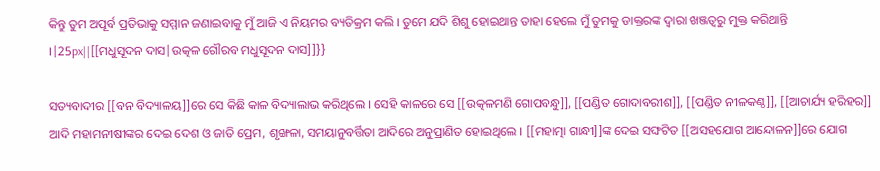କିନ୍ତୁ ତୁମ ଅପୂର୍ବ ପ୍ରତିଭାକୁ ସମ୍ମାନ ଜଣାଇବାକୁ ମୁଁ ଆଜି ଏ ନିୟମର ବ୍ୟତିକ୍ରମ କଲି । ତୁମେ ଯଦି ଶିଶୁ ହୋଇଥାନ୍ତ ତାହା ହେଲେ ମୁଁ ତୁମକୁ ଡାକ୍ତରଙ୍କ ଦ୍ଵାରା ଖଞ୍ଜତ୍ଵରୁ ମୁକ୍ତ କରିଥାନ୍ତି ।|25px||[[ମଧୁସୂଦନ ଦାସ|ଉତ୍କଳ ଗୌରବ ମଧୁସୂଦନ ଦାସ]]}}

ସତ୍ୟବାଦୀର [[ବନ ବିଦ୍ୟାଳୟ]]ରେ ସେ କିଛି କାଳ ବିଦ୍ୟାଲାଭ କରିଥିଲେ । ସେହି କାଳରେ ସେ [[ଉତ୍କଳମଣି ଗୋପବନ୍ଧୁ]], [[ପଣ୍ଡିତ ଗୋଦାବରୀଶ]], [[ପଣ୍ଡିତ ନୀଳକଣ୍ଠ]], [[ଆଚାର୍ଯ୍ୟ ହରିହର]] ଆଦି ମହାମନୀଷୀଙ୍କର ଦେଇ ଦେଶ ଓ ଜାତି ପ୍ରେମ, ଶୃଙ୍ଖଳା, ସମୟାନୁବର୍ତ୍ତିତା ଆଦିରେ ଅନୁପ୍ରାଣିତ ହୋଇଥିଲେ । [[ମହାତ୍ମା ଗାନ୍ଧୀ]]ଙ୍କ ଦେଇ ସଙ୍ଘଟିତ [[ଅସହଯୋଗ ଆନ୍ଦୋଳନ]]ରେ ଯୋଗ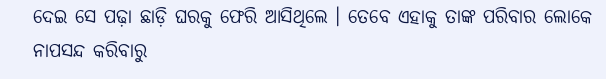ଦେଇ ସେ ପଢ଼ା ଛାଡ଼ି ଘରକୁ ଫେରି ଆସିଥିଲେ । ତେବେ ଏହାକୁ ତାଙ୍କ ପରିବାର ଲୋକେ ନାପସନ୍ଦ କରିବାରୁ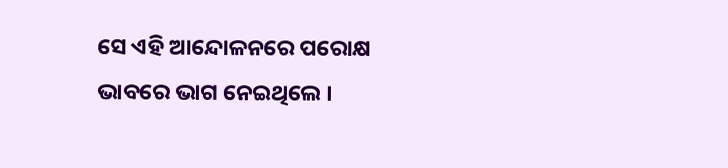ସେ ଏହି ଆନ୍ଦୋଳନରେ ପରୋକ୍ଷ ଭାବରେ ଭାଗ ନେଇଥିଲେ ।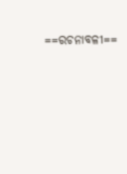==ରଚନାବଳୀ==